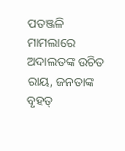ପତଞ୍ଜଳି ମାମଲାରେ ଅଦାଲତଙ୍କ ଉଚିତ ରାୟ, ଜନତାଙ୍କ ବୃହତ୍‌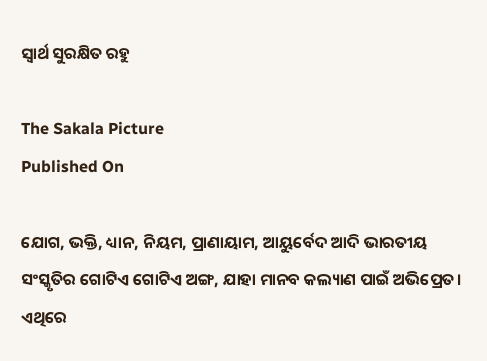ସ୍ବାର୍ଥ ସୁରକ୍ଷିତ ରହୁ

The Sakala Picture
Published On

ଯୋଗ, ଭକ୍ତି, ଧ୍ୟାନ, ନିୟମ, ପ୍ରାଣାୟାମ, ଆୟୁର୍ବେଦ ଆଦି ଭାରତୀୟ ସଂସ୍କୃତିର ଗୋଟିଏ ଗୋଟିଏ ଅଙ୍ଗ, ଯାହା ମାନବ କଲ୍ୟାଣ ପାଇଁ ଅଭିପ୍ରେତ। ଏଥିରେ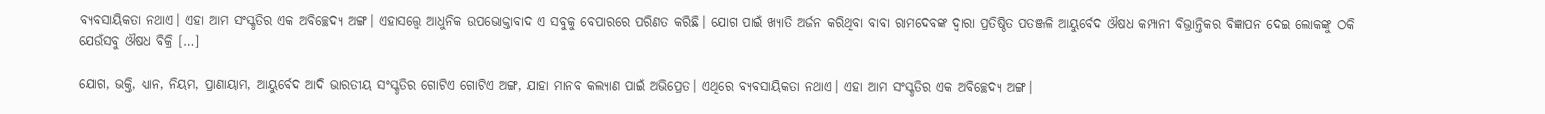ବ୍ୟବସାୟିକତା ନଥାଏ। ଏହା ଆମ ସଂସ୍କୃତିର ଏକ ଅବିଚ୍ଛେଦ୍ୟ ଅଙ୍ଗ। ଏହାସତ୍ତ୍ବେ ଆଧୁନିକ ଉପଭୋକ୍ତାବାଦ ଏ ସବୁକୁ ବେପାରରେ ପରିଣତ କରିଛି। ଯୋଗ ପାଇଁ ଖ୍ୟାତି ଅର୍ଜନ କରିଥିବା ବାବା ରାମଦେବଙ୍କ ଦ୍ୱାରା ପ୍ରତିଷ୍ଠିତ ପତଞ୍ଜଳି ଆୟୁର୍ବେଦ ଔଷଧ କମ୍ପାନୀ ବିଭ୍ରାନ୍ତିକର ବିଜ୍ଞାପନ ଦେଇ ଲୋକଙ୍କୁ ଠକି ଯେଉଁସବୁ ଔଷଧ ବିକ୍ରି […]

ଯୋଗ, ଭକ୍ତି, ଧ୍ୟାନ, ନିୟମ, ପ୍ରାଣାୟାମ, ଆୟୁର୍ବେଦ ଆଦି ଭାରତୀୟ ସଂସ୍କୃତିର ଗୋଟିଏ ଗୋଟିଏ ଅଙ୍ଗ, ଯାହା ମାନବ କଲ୍ୟାଣ ପାଇଁ ଅଭିପ୍ରେତ। ଏଥିରେ ବ୍ୟବସାୟିକତା ନଥାଏ। ଏହା ଆମ ସଂସ୍କୃତିର ଏକ ଅବିଚ୍ଛେଦ୍ୟ ଅଙ୍ଗ।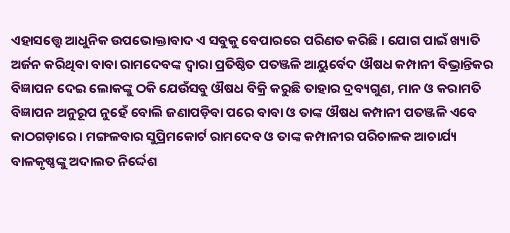ଏହାସତ୍ତ୍ବେ ଆଧୁନିକ ଉପଭୋକ୍ତାବାଦ ଏ ସବୁକୁ ବେପାରରେ ପରିଣତ କରିଛି। ଯୋଗ ପାଇଁ ଖ୍ୟାତି ଅର୍ଜନ କରିଥିବା ବାବା ରାମଦେବଙ୍କ ଦ୍ୱାରା ପ୍ରତିଷ୍ଠିତ ପତଞ୍ଜଳି ଆୟୁର୍ବେଦ ଔଷଧ କମ୍ପାନୀ ବିଭ୍ରାନ୍ତିକର ବିଜ୍ଞାପନ ଦେଇ ଲୋକଙ୍କୁ ଠକି ଯେଉଁସବୁ ଔଷଧ ବିକ୍ରି କରୁଛି ତାହାର ଦ୍ରବ୍ୟଗୁଣ, ମାନ ଓ କରାମତି ବିଜ୍ଞାପନ ଅନୁରୂପ ନୁହେଁ ବୋଲି ଜଣାପଡ଼ିବା ପରେ ବାବା ଓ ତାଙ୍କ ଔଷଧ କମ୍ପାନୀ ପତଞ୍ଜଳି ଏବେ କାଠଗଡ଼ାରେ। ମଙ୍ଗଳବାର ସୁପ୍ରିମକୋର୍ଟ ରାମଦେବ ଓ ତାଙ୍କ କମ୍ପାନୀର ପରିଚାଳକ ଆଚାର୍ଯ୍ୟ ବାଳକୃଷ୍ଣଙ୍କୁ ଅଦାଲତ ନିର୍ଦ୍ଦେଶ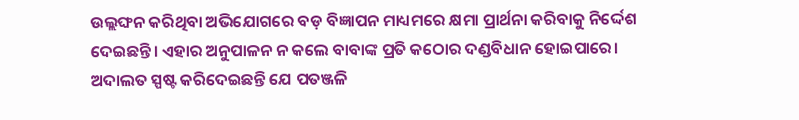ଉଲ୍ଲଙ୍ଘନ କରିଥିବା ଅଭିଯୋଗରେ ବଡ଼ ବିଜ୍ଞାପନ ମାଧ୍ୟମରେ କ୍ଷମା ପ୍ରାର୍ଥନା କରିବାକୁ ନିର୍ଦ୍ଦେଶ ଦେଇଛନ୍ତି। ଏହାର ଅନୁପାଳନ ନ କଲେ ବାବାଙ୍କ ପ୍ରତି କଠୋର ଦଣ୍ଡବିଧାନ ହୋଇପାରେ। ଅଦାଲତ ସ୍ପଷ୍ଟ କରିଦେଇଛନ୍ତି ଯେ ପତଞ୍ଜଳି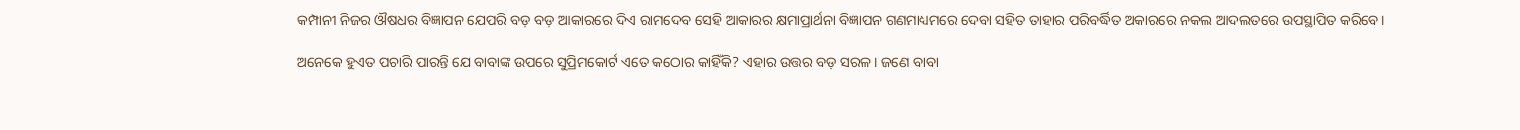କମ୍ପାନୀ ନିଜର ଔଷଧର ବିଜ୍ଞାପନ ଯେପରି ବଡ଼ ବଡ଼ ଆକାରରେ ଦିଏ ରାମଦେବ ସେହି ଆକାରର କ୍ଷମାପ୍ରାର୍ଥନା ବିଜ୍ଞାପନ ଗଣମାଧ୍ୟମରେ ଦେବା ସହିତ ତାହାର ପରିବର୍ଦ୍ଧିତ ଅକାରରେ ନକଲ ଆଦଲତରେ ଉପସ୍ଥାପିତ କରିବେ।

ଅନେକେ ହୁଏତ ପଚାରି ପାରନ୍ତି ଯେ ବାବାଙ୍କ ଉପରେ ସୁପ୍ରିମକୋର୍ଟ ଏତେ କଠୋର କାହିଁକି? ଏହାର ଉତ୍ତର ବଡ଼ ସରଳ। ଜଣେ ବାବା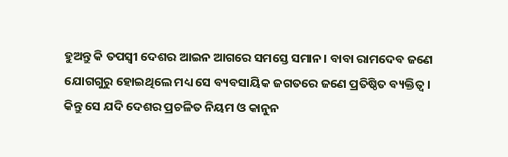ହୁଅନ୍ତୁ କି ତପସ୍ୱୀ ଦେଶର ଆଇନ ଆଗରେ ସମସ୍ତେ ସମାନ। ବାବା ରାମଦେବ ଜଣେ ଯୋଗଗୁରୁ ହୋଇଥିଲେ ମଧ୍ୟ ସେ ବ୍ୟବସାୟିକ ଜଗତରେ ଜଣେ ପ୍ରତିଷ୍ଠିତ ବ୍ୟକ୍ତିତ୍ୱ। କିନ୍ତୁ ସେ ଯଦି ଦେଶର ପ୍ରଚଳିତ ନିୟମ ଓ କାନୁନ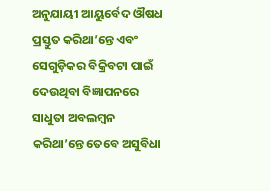ଅନୁଯାୟୀ ଆୟୁର୍ବେଦ ଔଷଧ ପ୍ରସ୍ତୁତ କରିଥା’ନ୍ତେ ଏବଂ ସେଗୁଡ଼ିକର ବିକ୍ରିବଟା ପାଇଁ ଦେଉଥିବା ବିଜ୍ଞାପନରେ ସାଧୁତା ଅବଲମ୍ବନ କରିଥା’ନ୍ତେ ତେବେ ଅସୁବିଧା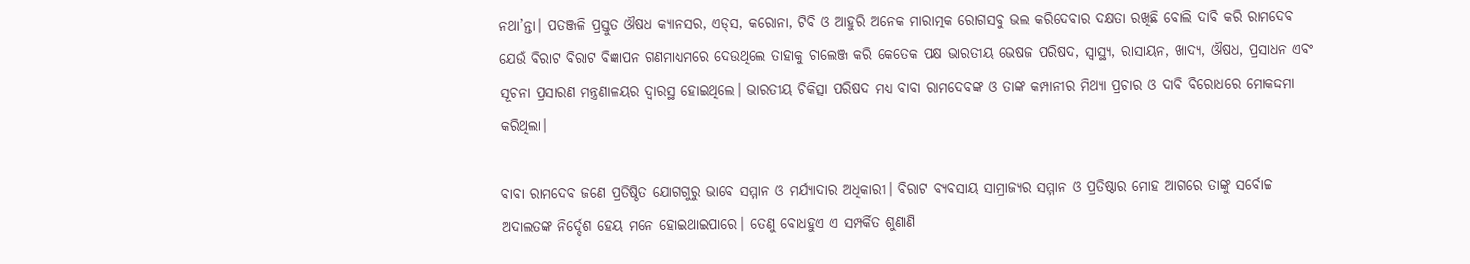ନଥା’ନ୍ତା। ପତଞ୍ଜଳି ପ୍ରସ୍ତୁତ ଔଷଧ କ୍ୟାନସର, ଏଡ୍‌‌ସ, କରୋନା, ଟିବି ଓ ଆହୁରି ଅନେକ ମାରାତ୍ମକ ରୋଗସବୁ ଭଲ କରିଦେବାର ଦକ୍ଷତା ରଖିଛି ବୋଲି ଦାବି କରି ରାମଦେବ ଯେଉଁ ବିରାଟ ବିରାଟ ବିଜ୍ଞାପନ ଗଣମାଧ୍ୟମରେ ଦେଉଥିଲେ ତାହାକୁ ଚାଲେଞ୍ଜ କରି କେତେକ ପକ୍ଷ ଭାରତୀୟ ଭେଷଜ ପରିଷଦ, ସ୍ୱାସ୍ଥ୍ୟ, ରାସାୟନ, ଖାଦ୍ୟ, ଔଷଧ, ପ୍ରସାଧନ ଏବଂ ସୂଚନା ପ୍ରସାରଣ ମନ୍ତ୍ରଣାଳୟର ଦ୍ୱାରସ୍ଥ ହୋଇଥିଲେ। ଭାରତୀୟ ଚିକିତ୍ସା ପରିଷଦ ମଧ୍ୟ ବାବା ରାମଦେବଙ୍କ ଓ ତାଙ୍କ କମ୍ପାନୀର ମିଥ୍ୟା ପ୍ରଚାର ଓ ଦାବି ବିରୋଧରେ ମୋକଦ୍ଦମା କରିଥିଲା।

ବାବା ରାମଦେବ ଜଣେ ପ୍ରତିଷ୍ଠିତ ଯୋଗଗୁରୁ ଭାବେ ସମ୍ମାନ ଓ ମର୍ଯ୍ୟାଦାର ଅଧିକାରୀ। ବିରାଟ ବ୍ୟବସାୟ ସାମ୍ରାଜ୍ୟର ସମ୍ମାନ ଓ ପ୍ରତିଷ୍ଠାର ମୋହ ଆଗରେ ତାଙ୍କୁ ସର୍ବୋଚ୍ଚ ଅଦାଲତଙ୍କ ନିର୍ଦ୍ଦେଶ ହେୟ ମନେ ହୋଇଥାଇପାରେ। ତେଣୁ ବୋଧହୁଏ ଏ ସମ୍ପର୍କିତ ଶୁଣାଣି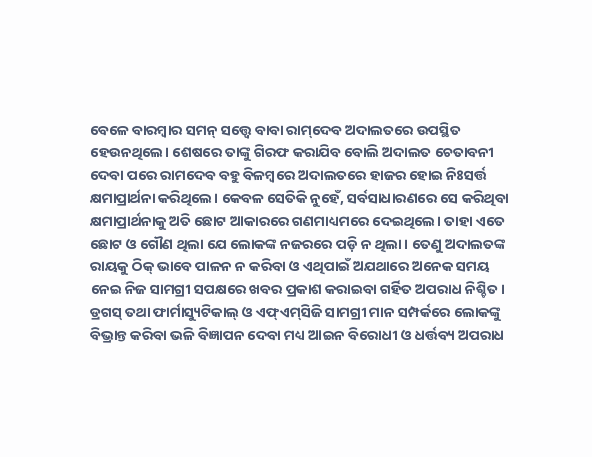ବେଳେ ବାରମ୍ବାର ସମନ୍‌‌ ସତ୍ତ୍ବେ ବାବା ରାମ୍‌‌ଦେବ ଅଦାଲତରେ ଉପସ୍ଥିତ ହେଉନଥିଲେ। ଶେଷରେ ତାଙ୍କୁ ଗିରଫ କରାଯିବ ବୋଲି ଅଦାଲତ ଚେତାବନୀ ଦେବା ପରେ ରାମଦେବ ବହୁ ବିଳମ୍ବରେ ଅଦାଲତରେ ହାଜର ହୋଇ ନିଃସର୍ତ୍ତ କ୍ଷମାପ୍ରାର୍ଥନା କରିଥିଲେ। କେବଳ ସେତିକି ନୁହେଁ, ସର୍ବସାଧାରଣରେ ସେ କରିଥିବା କ୍ଷମାପ୍ରାର୍ଥନାକୁ ଅତି ଛୋଟ ଆକାରରେ ଗଣମାଧ୍ୟମରେ ଦେଇଥିଲେ। ତାହା ଏତେ ଛୋଟ ଓ ଗୌଣ ଥିଲା ଯେ ଲୋକଙ୍କ ନଜରରେ ପଡ଼ି ନ ଥିଲା। ତେଣୁ ଅଦାଲତଙ୍କ ରାୟକୁ ଠିକ୍‌‌ ଭାବେ ପାଳନ ନ କରିବା ଓ ଏଥିପାଇଁ ଅଯଥାରେ ଅନେକ ସମୟ ନେଇ ନିଜ ସାମଗ୍ରୀ ସପକ୍ଷରେ ଖବର ପ୍ରକାଶ କରାଇବା ଗର୍ହିତ ଅପରାଧ ନିଶ୍ଚିତ। ଡ୍ରଗସ୍‌‌ ତଥା ଫାର୍ମାସ୍ୟୁଟିକାଲ୍‌‌ ଓ ଏଫ୍‌‌ଏମ୍‌‌ସିଜି ସାମଗ୍ରୀ ମାନ ସମ୍ପର୍କରେ ଲୋକଙ୍କୁ ବିଭ୍ରାନ୍ତ କରିବା ଭଳି ବିଜ୍ଞାପନ ଦେବା ମଧ୍ୟ ଆଇନ ବିରୋଧୀ ଓ ଧର୍ତ୍ତବ୍ୟ ଅପରାଧ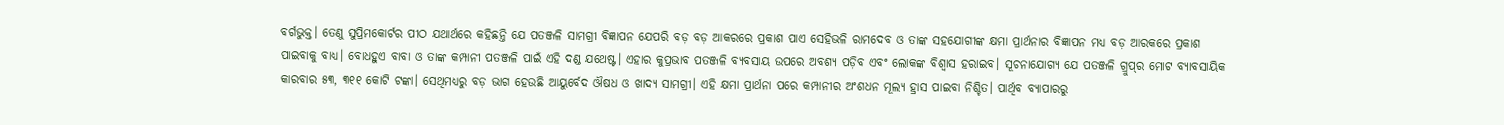ବର୍ଗଭୁକ୍ତ। ତେଣୁ ସୁପ୍ରିମକୋର୍ଟର ପୀଠ ଯଥାର୍ଥରେ କହିଛନ୍ତି ଯେ ପତଞ୍ଜଳି ସାମଗ୍ରୀ ବିଜ୍ଞାପନ ଯେପରି ବଡ଼ ବଡ଼ ଆକରରେ ପ୍ରକାଶ ପାଏ ସେହିଭଳି ରାମଦେବ ଓ ତାଙ୍କ ସହଯୋଗୀଙ୍କ କ୍ଷମା ପ୍ରାର୍ଥନାର ବିଜ୍ଞାପନ ମଧ୍ୟ ବଡ଼ ଆରକରେ ପ୍ରକାଶ ପାଇବାକୁ ବାଧ୍ୟ। ବୋଧହୁଏ ବାବା ଓ ତାଙ୍କ କମ୍ପାନୀ ପତଞ୍ଜଳି ପାଇଁ ଏହି ଦଣ୍ଡ ଯଥେଷ୍ଟ। ଏହାର କୁପ୍ରଭାବ ପତଞ୍ଜଳି ବ୍ୟବସାୟ ଉପରେ ଅବଶ୍ୟ ପଡ଼ିବ ଏବଂ ଲୋକଙ୍କ ବିଶ୍ୱାସ ହରାଇବ। ସୂଚନାଯୋଗ୍ୟ ଯେ ପତଞ୍ଜଳି ଗ୍ରୁପ୍‌‌ର ମୋଟ ବ୍ୟାବସାୟିକ କାରବାର ୫୩, ୩୧୧ କୋଟି ଟଙ୍କା। ସେଥିମଧ୍ୟରୁ ବଡ଼ ଭାଗ ହେଉଛି ଆୟୁର୍ବେଦ ଔଷଧ ଓ ଖାଦ୍ୟ ସାମଗ୍ରୀ। ଏହି କ୍ଷମା ପ୍ରାର୍ଥନା ପରେ କମ୍ପାନୀର ଅଂଶଧନ ମୂଲ୍ୟ ହ୍ରାସ ପାଇବା ନିଶ୍ଚିତ। ପାର୍ଥିବ ବ୍ୟାପାରରୁ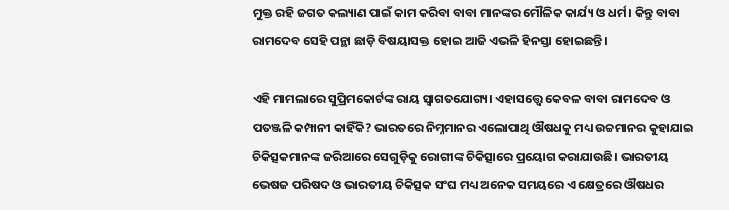ମୁକ୍ତ ରହି ଜଗତ କଲ୍ୟାଣ ପାଇଁ କାମ କରିବା ବାବା ମାନଙ୍କର ମୌଳିକ କାର୍ଯ୍ୟ ଓ ଧର୍ମ। କିନ୍ତୁ ବାବା ରାମଦେବ ସେହି ପନ୍ଥା ଛାଡ଼ି ବିଷୟାସକ୍ତ ହୋଇ ଆଜି ଏଭଳି ହିନସ୍ତା ହୋଇଛନ୍ତି।

ଏହି ମାମଲାରେ ସୁପ୍ରିମକୋର୍ଟଙ୍କ ରାୟ ସ୍ୱାଗତଯୋଗ୍ୟ। ଏହାସତ୍ତ୍ବେ କେବଳ ବାବା ରାମଦେବ ଓ ପତଞ୍ଜଳି କମ୍ପାନୀ କାହିଁକି? ଭାରତରେ ନିମ୍ନମାନର ଏଲୋପାଥି ଔଷଧକୁ ମଧ୍ୟ ଉଚ୍ଚମାନର କୁହାଯାଇ ଚିକିତ୍ସକମାନଙ୍କ ଜରିଆରେ ସେଗୁଡ଼ିକୁ ରୋଗୀଙ୍କ ଚିକିତ୍ସାରେ ପ୍ରୟୋଗ କରାଯାଉଛି। ଭାରତୀୟ ଭେଷଜ ପରିଷଦ ଓ ଭାରତୀୟ ଚିକିତ୍ସକ ସଂଘ ମଧ୍ୟ ଅନେକ ସମୟରେ ଏ କ୍ଷେତ୍ରରେ ଔଷଧର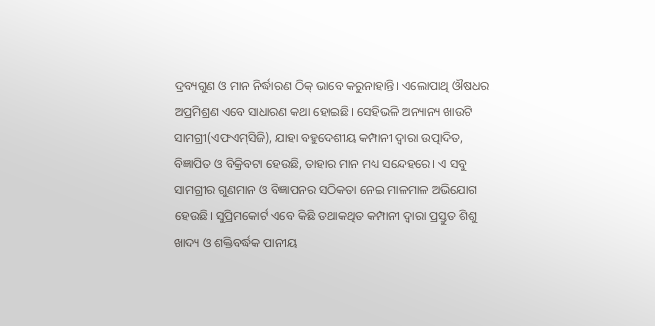ଦ୍ରବ୍ୟଗୁଣ ଓ ମାନ ନିର୍ଦ୍ଧାରଣ ଠିକ୍‌‌ ଭାବେ କରୁନାହାନ୍ତି। ଏଲୋପାଥି ଔଷଧର ଅପ୍ରମିଶ୍ରଣ ଏବେ ସାଧାରଣ କଥା ହୋଇଛି। ସେହିଭଳି ଅନ୍ୟାନ୍ୟ ଖାଉଟି ସାମଗ୍ରୀ(ଏଫଏମ୍‌‌ସିଜି), ଯାହା ବହୁଦେଶୀୟ କମ୍ପାନୀ ଦ୍ୱାରା ଉତ୍ପାଦିତ, ବିଜ୍ଞାପିତ ଓ ବିକ୍ରିବଟା ହେଉଛି, ତାହାର ମାନ ମଧ୍ୟ ସନ୍ଦେହରେ। ଏ ସବୁ ସାମଗ୍ରୀର ଗୁଣମାନ ଓ ବିଜ୍ଞାପନର ସଠିକତା ନେଇ ମାଳମାଳ ଅଭିଯୋଗ ହେଉଛି। ସୁପ୍ରିମକୋର୍ଟ ଏବେ କିଛି ତଥାକଥିତ କମ୍ପାନୀ ଦ୍ୱାରା ପ୍ରସ୍ତୁତ ଶିଶୁ ଖାଦ୍ୟ ଓ ଶକ୍ତିବର୍ଦ୍ଧକ ପାନୀୟ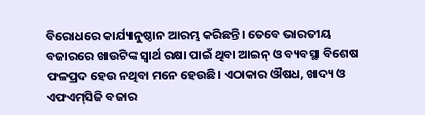ବିରୋଧରେ କାର୍ଯ୍ୟାନୁଷ୍ଠାନ ଆରମ୍ଭ କରିଛନ୍ତି। ତେବେ ଭାରତୀୟ ବଜାରରେ ଖାଉଟିଙ୍କ ସ୍ୱାର୍ଥ ରକ୍ଷା ପାଇଁ ଥିବା ଆଇନ୍‌‌ ଓ ବ୍ୟବସ୍ଥା ବିଶେଷ ଫଳପ୍ରଦ ହେଉ ନଥିବା ମନେ ହେଉଛି। ଏଠାକାର ଔଷଧ, ଖାଦ୍ୟ ଓ ଏଫଏମ୍‌‌ସିଜି ବଜାର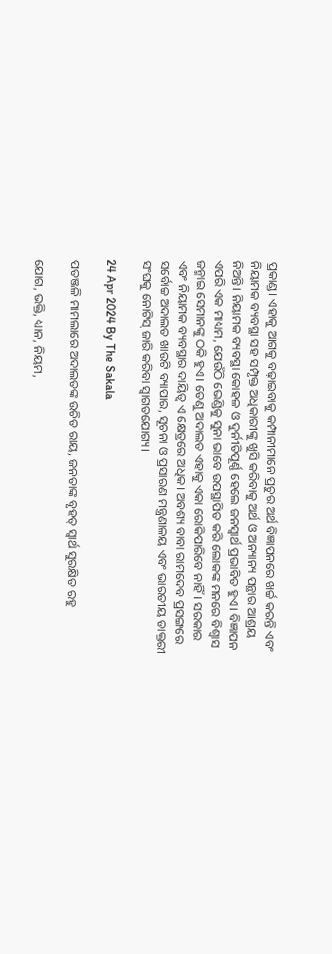ପ୍ରକାଣ୍ଡ। ଏହାକୁ ଆଗକୁ ବଢ଼ାଇବାକୁ କମ୍ପାନୀମାନେ ପ୍ରଚୁର ଅର୍ଥ ବିଜ୍ଞାପନରେ ଖର୍ଚ୍ଚ କରନ୍ତି ଏବଂ ନିୟାମକ ବ୍ୟବସ୍ଥା ସହ ସମ୍ପୃକ୍ତ ଅଧିକାରୀଙ୍କୁ ଖୁସି କରିବାକୁ ଅର୍ଥ ଓ ଅନ୍ୟାନ୍ୟ ପନ୍ଥାର ଆଶ୍ରୟ ନିଅନ୍ତି। ନିୟାମକ ବ୍ୟବସ୍ଥା କୋହଳ ଓ ଦୁର୍ନୀତିପୂର୍ଣ୍ଣ ହେଲେ ଜନସ୍ୱାର୍ଥ ପ୍ରଭାବିତ ହୁଏ। ବିଜ୍ଞାପନ ଏପରି ଏକ ମାଧ୍ୟମ, ଯେଉଁଠି ଭେଣ୍ଡିକୁ ସୁନା ଭାବେ ଉପସ୍ଥାପିତ କରି ଲୋକଙ୍କ ମନରେ ବିଶ୍ୱାସ ଜନ୍ମାଇ ସେମାନଙ୍କୁ ଠକି ହୁଏ। ତେଣୁ ଅଦାଲତ ଏହାକୁ ଏକା ରୋକିପାରିବେ ନାହିଁ। ସରକାର ଏବଂ ନିୟାମକ ବ୍ୟବସ୍ଥାର ଦାୟିତ୍ୱ ଏ କ୍ଷେତ୍ରରେ ଅଧିକ। ଅବଶ୍ୟ ବାବା ରାମଦେବ ପ୍ରସଙ୍ଗରେ ସର୍ବୋଚ୍ଚ ଅଦାଲତ ଖାଉଟି ବ୍ୟାପାର, ସୂଚନା ଓ ପ୍ରସାରଣ ମନ୍ତ୍ରଣାଳୟ ଏବଂ ଭାରତୀୟ ଡାକ୍ତରୀ ସଂଘକୁ ନୋଟିସ୍‌‌ ଜାରି କରିବା ସ୍ୱାଗତଯୋଗ୍ୟ।

24 Apr 2024 By The Sakala

ପତଞ୍ଜଳି ମାମଲାରେ ଅଦାଲତଙ୍କ ଉଚିତ ରାୟ, ଜନତାଙ୍କ ବୃହତ୍‌ ସ୍ବାର୍ଥ ସୁରକ୍ଷିତ ରହୁ

ଯୋଗ, ଭକ୍ତି, ଧ୍ୟାନ, ନିୟମ,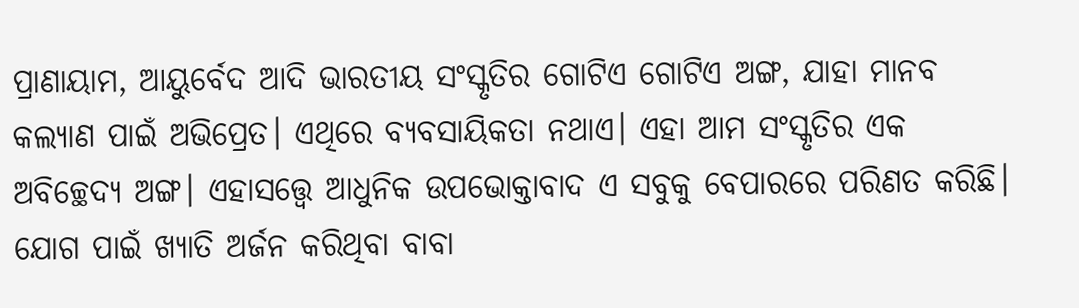ପ୍ରାଣାୟାମ, ଆୟୁର୍ବେଦ ଆଦି ଭାରତୀୟ ସଂସ୍କୃତିର ଗୋଟିଏ ଗୋଟିଏ ଅଙ୍ଗ, ଯାହା ମାନବ କଲ୍ୟାଣ ପାଇଁ ଅଭିପ୍ରେତ। ଏଥିରେ ବ୍ୟବସାୟିକତା ନଥାଏ। ଏହା ଆମ ସଂସ୍କୃତିର ଏକ ଅବିଚ୍ଛେଦ୍ୟ ଅଙ୍ଗ। ଏହାସତ୍ତ୍ବେ ଆଧୁନିକ ଉପଭୋକ୍ତାବାଦ ଏ ସବୁକୁ ବେପାରରେ ପରିଣତ କରିଛି। ଯୋଗ ପାଇଁ ଖ୍ୟାତି ଅର୍ଜନ କରିଥିବା ବାବା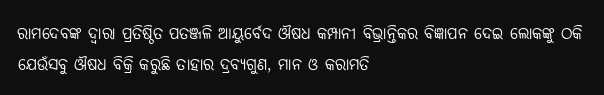ରାମଦେବଙ୍କ ଦ୍ୱାରା ପ୍ରତିଷ୍ଠିତ ପତଞ୍ଜଳି ଆୟୁର୍ବେଦ ଔଷଧ କମ୍ପାନୀ ବିଭ୍ରାନ୍ତିକର ବିଜ୍ଞାପନ ଦେଇ ଲୋକଙ୍କୁ ଠକି ଯେଉଁସବୁ ଔଷଧ ବିକ୍ରି କରୁଛି ତାହାର ଦ୍ରବ୍ୟଗୁଣ, ମାନ ଓ କରାମତି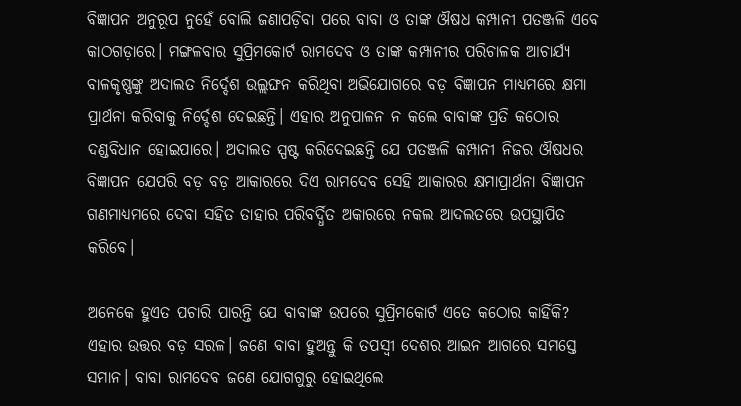ବିଜ୍ଞାପନ ଅନୁରୂପ ନୁହେଁ ବୋଲି ଜଣାପଡ଼ିବା ପରେ ବାବା ଓ ତାଙ୍କ ଔଷଧ କମ୍ପାନୀ ପତଞ୍ଜଳି ଏବେ କାଠଗଡ଼ାରେ। ମଙ୍ଗଳବାର ସୁପ୍ରିମକୋର୍ଟ ରାମଦେବ ଓ ତାଙ୍କ କମ୍ପାନୀର ପରିଚାଳକ ଆଚାର୍ଯ୍ୟ ବାଳକୃଷ୍ଣଙ୍କୁ ଅଦାଲତ ନିର୍ଦ୍ଦେଶ ଉଲ୍ଲଙ୍ଘନ କରିଥିବା ଅଭିଯୋଗରେ ବଡ଼ ବିଜ୍ଞାପନ ମାଧ୍ୟମରେ କ୍ଷମା ପ୍ରାର୍ଥନା କରିବାକୁ ନିର୍ଦ୍ଦେଶ ଦେଇଛନ୍ତି। ଏହାର ଅନୁପାଳନ ନ କଲେ ବାବାଙ୍କ ପ୍ରତି କଠୋର ଦଣ୍ଡବିଧାନ ହୋଇପାରେ। ଅଦାଲତ ସ୍ପଷ୍ଟ କରିଦେଇଛନ୍ତି ଯେ ପତଞ୍ଜଳି କମ୍ପାନୀ ନିଜର ଔଷଧର ବିଜ୍ଞାପନ ଯେପରି ବଡ଼ ବଡ଼ ଆକାରରେ ଦିଏ ରାମଦେବ ସେହି ଆକାରର କ୍ଷମାପ୍ରାର୍ଥନା ବିଜ୍ଞାପନ ଗଣମାଧ୍ୟମରେ ଦେବା ସହିତ ତାହାର ପରିବର୍ଦ୍ଧିତ ଅକାରରେ ନକଲ ଆଦଲତରେ ଉପସ୍ଥାପିତ କରିବେ।

ଅନେକେ ହୁଏତ ପଚାରି ପାରନ୍ତି ଯେ ବାବାଙ୍କ ଉପରେ ସୁପ୍ରିମକୋର୍ଟ ଏତେ କଠୋର କାହିଁକି? ଏହାର ଉତ୍ତର ବଡ଼ ସରଳ। ଜଣେ ବାବା ହୁଅନ୍ତୁ କି ତପସ୍ୱୀ ଦେଶର ଆଇନ ଆଗରେ ସମସ୍ତେ ସମାନ। ବାବା ରାମଦେବ ଜଣେ ଯୋଗଗୁରୁ ହୋଇଥିଲେ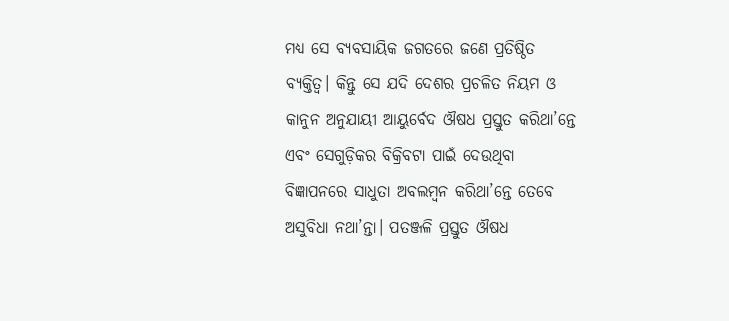ମଧ୍ୟ ସେ ବ୍ୟବସାୟିକ ଜଗତରେ ଜଣେ ପ୍ରତିଷ୍ଠିତ ବ୍ୟକ୍ତିତ୍ୱ। କିନ୍ତୁ ସେ ଯଦି ଦେଶର ପ୍ରଚଳିତ ନିୟମ ଓ କାନୁନ ଅନୁଯାୟୀ ଆୟୁର୍ବେଦ ଔଷଧ ପ୍ରସ୍ତୁତ କରିଥା’ନ୍ତେ ଏବଂ ସେଗୁଡ଼ିକର ବିକ୍ରିବଟା ପାଇଁ ଦେଉଥିବା ବିଜ୍ଞାପନରେ ସାଧୁତା ଅବଲମ୍ବନ କରିଥା’ନ୍ତେ ତେବେ ଅସୁବିଧା ନଥା’ନ୍ତା। ପତଞ୍ଜଳି ପ୍ରସ୍ତୁତ ଔଷଧ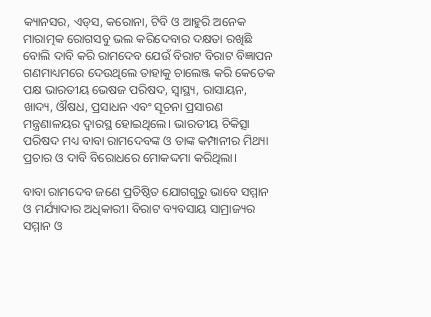କ୍ୟାନସର, ଏଡ୍‌‌ସ, କରୋନା, ଟିବି ଓ ଆହୁରି ଅନେକ ମାରାତ୍ମକ ରୋଗସବୁ ଭଲ କରିଦେବାର ଦକ୍ଷତା ରଖିଛି ବୋଲି ଦାବି କରି ରାମଦେବ ଯେଉଁ ବିରାଟ ବିରାଟ ବିଜ୍ଞାପନ ଗଣମାଧ୍ୟମରେ ଦେଉଥିଲେ ତାହାକୁ ଚାଲେଞ୍ଜ କରି କେତେକ ପକ୍ଷ ଭାରତୀୟ ଭେଷଜ ପରିଷଦ, ସ୍ୱାସ୍ଥ୍ୟ, ରାସାୟନ, ଖାଦ୍ୟ, ଔଷଧ, ପ୍ରସାଧନ ଏବଂ ସୂଚନା ପ୍ରସାରଣ ମନ୍ତ୍ରଣାଳୟର ଦ୍ୱାରସ୍ଥ ହୋଇଥିଲେ। ଭାରତୀୟ ଚିକିତ୍ସା ପରିଷଦ ମଧ୍ୟ ବାବା ରାମଦେବଙ୍କ ଓ ତାଙ୍କ କମ୍ପାନୀର ମିଥ୍ୟା ପ୍ରଚାର ଓ ଦାବି ବିରୋଧରେ ମୋକଦ୍ଦମା କରିଥିଲା।

ବାବା ରାମଦେବ ଜଣେ ପ୍ରତିଷ୍ଠିତ ଯୋଗଗୁରୁ ଭାବେ ସମ୍ମାନ ଓ ମର୍ଯ୍ୟାଦାର ଅଧିକାରୀ। ବିରାଟ ବ୍ୟବସାୟ ସାମ୍ରାଜ୍ୟର ସମ୍ମାନ ଓ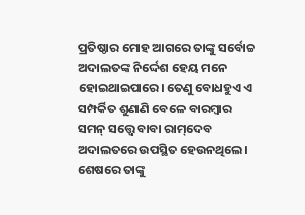ପ୍ରତିଷ୍ଠାର ମୋହ ଆଗରେ ତାଙ୍କୁ ସର୍ବୋଚ୍ଚ ଅଦାଲତଙ୍କ ନିର୍ଦ୍ଦେଶ ହେୟ ମନେ ହୋଇଥାଇପାରେ। ତେଣୁ ବୋଧହୁଏ ଏ ସମ୍ପର୍କିତ ଶୁଣାଣି ବେଳେ ବାରମ୍ବାର ସମନ୍‌‌ ସତ୍ତ୍ବେ ବାବା ରାମ୍‌‌ଦେବ ଅଦାଲତରେ ଉପସ୍ଥିତ ହେଉନଥିଲେ। ଶେଷରେ ତାଙ୍କୁ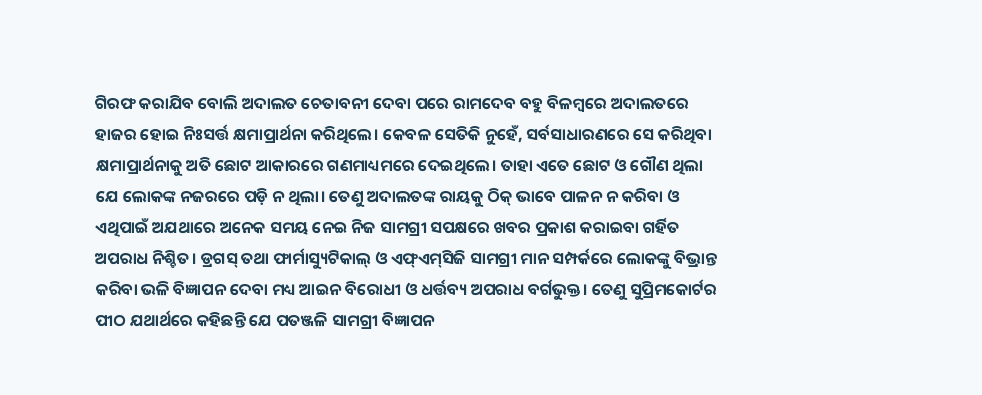ଗିରଫ କରାଯିବ ବୋଲି ଅଦାଲତ ଚେତାବନୀ ଦେବା ପରେ ରାମଦେବ ବହୁ ବିଳମ୍ବରେ ଅଦାଲତରେ ହାଜର ହୋଇ ନିଃସର୍ତ୍ତ କ୍ଷମାପ୍ରାର୍ଥନା କରିଥିଲେ। କେବଳ ସେତିକି ନୁହେଁ, ସର୍ବସାଧାରଣରେ ସେ କରିଥିବା କ୍ଷମାପ୍ରାର୍ଥନାକୁ ଅତି ଛୋଟ ଆକାରରେ ଗଣମାଧ୍ୟମରେ ଦେଇଥିଲେ। ତାହା ଏତେ ଛୋଟ ଓ ଗୌଣ ଥିଲା ଯେ ଲୋକଙ୍କ ନଜରରେ ପଡ଼ି ନ ଥିଲା। ତେଣୁ ଅଦାଲତଙ୍କ ରାୟକୁ ଠିକ୍‌‌ ଭାବେ ପାଳନ ନ କରିବା ଓ ଏଥିପାଇଁ ଅଯଥାରେ ଅନେକ ସମୟ ନେଇ ନିଜ ସାମଗ୍ରୀ ସପକ୍ଷରେ ଖବର ପ୍ରକାଶ କରାଇବା ଗର୍ହିତ ଅପରାଧ ନିଶ୍ଚିତ। ଡ୍ରଗସ୍‌‌ ତଥା ଫାର୍ମାସ୍ୟୁଟିକାଲ୍‌‌ ଓ ଏଫ୍‌‌ଏମ୍‌‌ସିଜି ସାମଗ୍ରୀ ମାନ ସମ୍ପର୍କରେ ଲୋକଙ୍କୁ ବିଭ୍ରାନ୍ତ କରିବା ଭଳି ବିଜ୍ଞାପନ ଦେବା ମଧ୍ୟ ଆଇନ ବିରୋଧୀ ଓ ଧର୍ତ୍ତବ୍ୟ ଅପରାଧ ବର୍ଗଭୁକ୍ତ। ତେଣୁ ସୁପ୍ରିମକୋର୍ଟର ପୀଠ ଯଥାର୍ଥରେ କହିଛନ୍ତି ଯେ ପତଞ୍ଜଳି ସାମଗ୍ରୀ ବିଜ୍ଞାପନ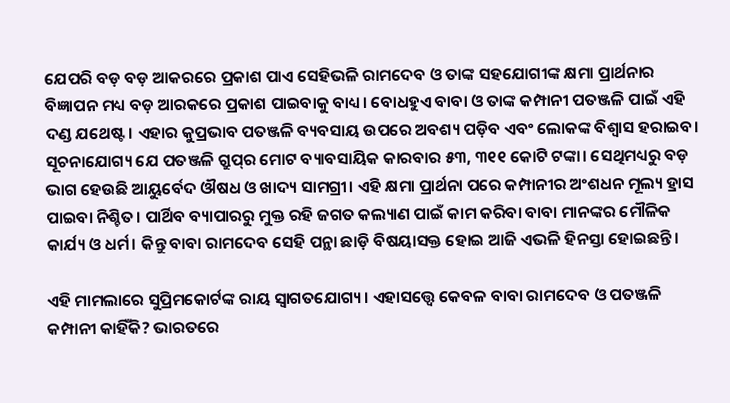ଯେପରି ବଡ଼ ବଡ଼ ଆକରରେ ପ୍ରକାଶ ପାଏ ସେହିଭଳି ରାମଦେବ ଓ ତାଙ୍କ ସହଯୋଗୀଙ୍କ କ୍ଷମା ପ୍ରାର୍ଥନାର ବିଜ୍ଞାପନ ମଧ୍ୟ ବଡ଼ ଆରକରେ ପ୍ରକାଶ ପାଇବାକୁ ବାଧ୍ୟ। ବୋଧହୁଏ ବାବା ଓ ତାଙ୍କ କମ୍ପାନୀ ପତଞ୍ଜଳି ପାଇଁ ଏହି ଦଣ୍ଡ ଯଥେଷ୍ଟ। ଏହାର କୁପ୍ରଭାବ ପତଞ୍ଜଳି ବ୍ୟବସାୟ ଉପରେ ଅବଶ୍ୟ ପଡ଼ିବ ଏବଂ ଲୋକଙ୍କ ବିଶ୍ୱାସ ହରାଇବ। ସୂଚନାଯୋଗ୍ୟ ଯେ ପତଞ୍ଜଳି ଗ୍ରୁପ୍‌‌ର ମୋଟ ବ୍ୟାବସାୟିକ କାରବାର ୫୩, ୩୧୧ କୋଟି ଟଙ୍କା। ସେଥିମଧ୍ୟରୁ ବଡ଼ ଭାଗ ହେଉଛି ଆୟୁର୍ବେଦ ଔଷଧ ଓ ଖାଦ୍ୟ ସାମଗ୍ରୀ। ଏହି କ୍ଷମା ପ୍ରାର୍ଥନା ପରେ କମ୍ପାନୀର ଅଂଶଧନ ମୂଲ୍ୟ ହ୍ରାସ ପାଇବା ନିଶ୍ଚିତ। ପାର୍ଥିବ ବ୍ୟାପାରରୁ ମୁକ୍ତ ରହି ଜଗତ କଲ୍ୟାଣ ପାଇଁ କାମ କରିବା ବାବା ମାନଙ୍କର ମୌଳିକ କାର୍ଯ୍ୟ ଓ ଧର୍ମ। କିନ୍ତୁ ବାବା ରାମଦେବ ସେହି ପନ୍ଥା ଛାଡ଼ି ବିଷୟାସକ୍ତ ହୋଇ ଆଜି ଏଭଳି ହିନସ୍ତା ହୋଇଛନ୍ତି।

ଏହି ମାମଲାରେ ସୁପ୍ରିମକୋର୍ଟଙ୍କ ରାୟ ସ୍ୱାଗତଯୋଗ୍ୟ। ଏହାସତ୍ତ୍ବେ କେବଳ ବାବା ରାମଦେବ ଓ ପତଞ୍ଜଳି କମ୍ପାନୀ କାହିଁକି? ଭାରତରେ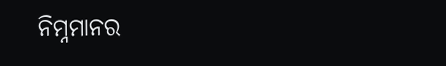ନିମ୍ନମାନର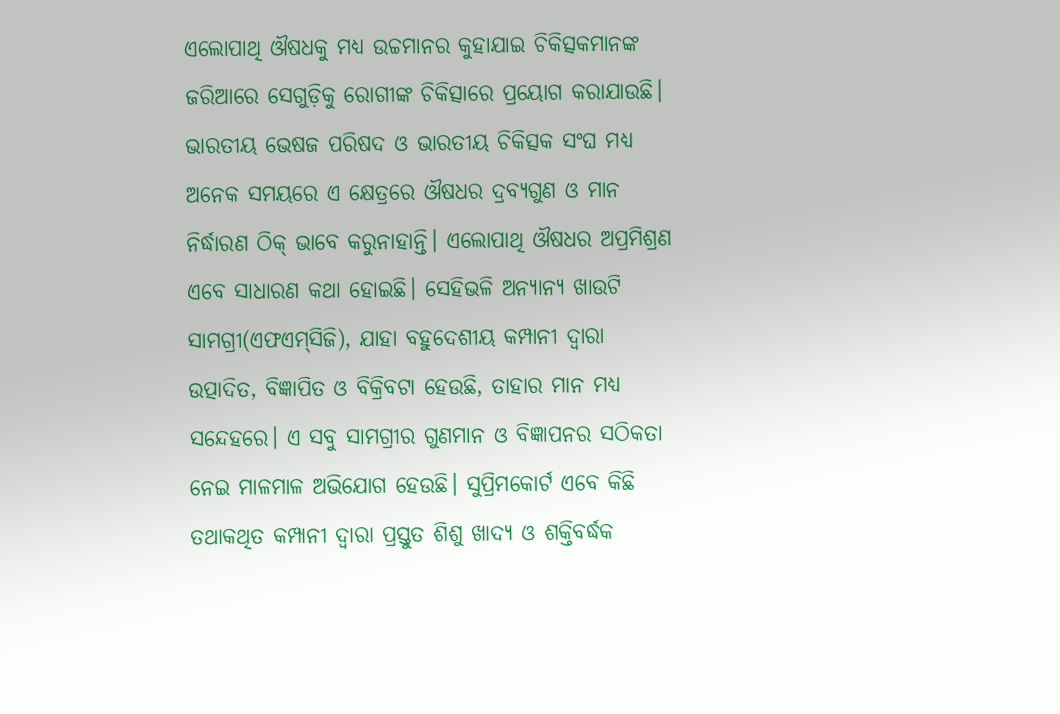ଏଲୋପାଥି ଔଷଧକୁ ମଧ୍ୟ ଉଚ୍ଚମାନର କୁହାଯାଇ ଚିକିତ୍ସକମାନଙ୍କ ଜରିଆରେ ସେଗୁଡ଼ିକୁ ରୋଗୀଙ୍କ ଚିକିତ୍ସାରେ ପ୍ରୟୋଗ କରାଯାଉଛି। ଭାରତୀୟ ଭେଷଜ ପରିଷଦ ଓ ଭାରତୀୟ ଚିକିତ୍ସକ ସଂଘ ମଧ୍ୟ ଅନେକ ସମୟରେ ଏ କ୍ଷେତ୍ରରେ ଔଷଧର ଦ୍ରବ୍ୟଗୁଣ ଓ ମାନ ନିର୍ଦ୍ଧାରଣ ଠିକ୍‌‌ ଭାବେ କରୁନାହାନ୍ତି। ଏଲୋପାଥି ଔଷଧର ଅପ୍ରମିଶ୍ରଣ ଏବେ ସାଧାରଣ କଥା ହୋଇଛି। ସେହିଭଳି ଅନ୍ୟାନ୍ୟ ଖାଉଟି ସାମଗ୍ରୀ(ଏଫଏମ୍‌‌ସିଜି), ଯାହା ବହୁଦେଶୀୟ କମ୍ପାନୀ ଦ୍ୱାରା ଉତ୍ପାଦିତ, ବିଜ୍ଞାପିତ ଓ ବିକ୍ରିବଟା ହେଉଛି, ତାହାର ମାନ ମଧ୍ୟ ସନ୍ଦେହରେ। ଏ ସବୁ ସାମଗ୍ରୀର ଗୁଣମାନ ଓ ବିଜ୍ଞାପନର ସଠିକତା ନେଇ ମାଳମାଳ ଅଭିଯୋଗ ହେଉଛି। ସୁପ୍ରିମକୋର୍ଟ ଏବେ କିଛି ତଥାକଥିତ କମ୍ପାନୀ ଦ୍ୱାରା ପ୍ରସ୍ତୁତ ଶିଶୁ ଖାଦ୍ୟ ଓ ଶକ୍ତିବର୍ଦ୍ଧକ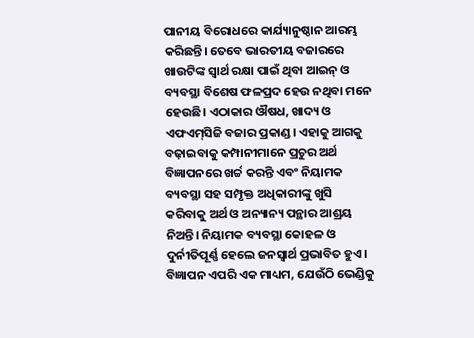ପାନୀୟ ବିରୋଧରେ କାର୍ଯ୍ୟାନୁଷ୍ଠାନ ଆରମ୍ଭ କରିଛନ୍ତି। ତେବେ ଭାରତୀୟ ବଜାରରେ ଖାଉଟିଙ୍କ ସ୍ୱାର୍ଥ ରକ୍ଷା ପାଇଁ ଥିବା ଆଇନ୍‌‌ ଓ ବ୍ୟବସ୍ଥା ବିଶେଷ ଫଳପ୍ରଦ ହେଉ ନଥିବା ମନେ ହେଉଛି। ଏଠାକାର ଔଷଧ, ଖାଦ୍ୟ ଓ ଏଫଏମ୍‌‌ସିଜି ବଜାର ପ୍ରକାଣ୍ଡ। ଏହାକୁ ଆଗକୁ ବଢ଼ାଇବାକୁ କମ୍ପାନୀମାନେ ପ୍ରଚୁର ଅର୍ଥ ବିଜ୍ଞାପନରେ ଖର୍ଚ୍ଚ କରନ୍ତି ଏବଂ ନିୟାମକ ବ୍ୟବସ୍ଥା ସହ ସମ୍ପୃକ୍ତ ଅଧିକାରୀଙ୍କୁ ଖୁସି କରିବାକୁ ଅର୍ଥ ଓ ଅନ୍ୟାନ୍ୟ ପନ୍ଥାର ଆଶ୍ରୟ ନିଅନ୍ତି। ନିୟାମକ ବ୍ୟବସ୍ଥା କୋହଳ ଓ ଦୁର୍ନୀତିପୂର୍ଣ୍ଣ ହେଲେ ଜନସ୍ୱାର୍ଥ ପ୍ରଭାବିତ ହୁଏ। ବିଜ୍ଞାପନ ଏପରି ଏକ ମାଧ୍ୟମ, ଯେଉଁଠି ଭେଣ୍ଡିକୁ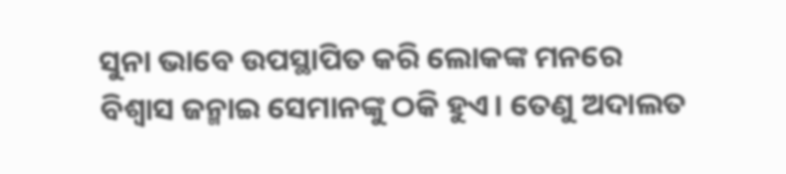ସୁନା ଭାବେ ଉପସ୍ଥାପିତ କରି ଲୋକଙ୍କ ମନରେ ବିଶ୍ୱାସ ଜନ୍ମାଇ ସେମାନଙ୍କୁ ଠକି ହୁଏ। ତେଣୁ ଅଦାଲତ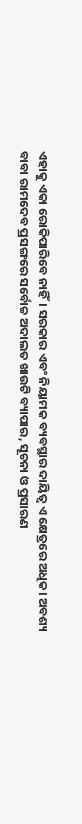ଏହାକୁ ଏକା ରୋକିପାରିବେ ନାହିଁ। ସରକାର ଏବଂ ନିୟାମକ ବ୍ୟବସ୍ଥାର ଦାୟିତ୍ୱ ଏ କ୍ଷେତ୍ରରେ ଅଧିକ। ଅବଶ୍ୟ ବାବା ରାମଦେବ ପ୍ରସଙ୍ଗରେ ସର୍ବୋଚ୍ଚ ଅଦାଲତ ଖାଉଟି ବ୍ୟାପାର, ସୂଚନା ଓ ପ୍ରସାରଣ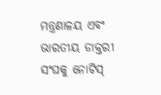ମନ୍ତ୍ରଣାଳୟ ଏବଂ ଭାରତୀୟ ଡାକ୍ତରୀ ସଂଘକୁ ନୋଟିସ୍‌‌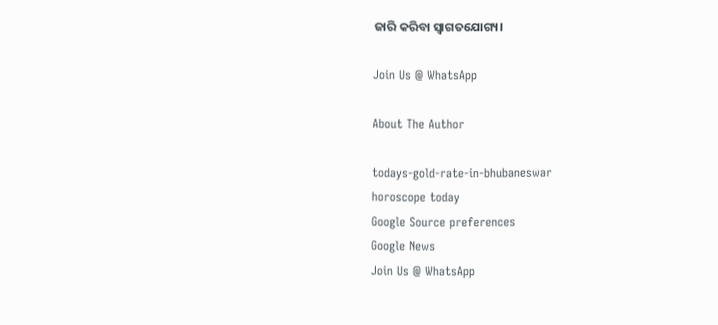ଜାରି କରିବା ସ୍ୱାଗତଯୋଗ୍ୟ।

Join Us @ WhatsApp

About The Author

todays-gold-rate-in-bhubaneswar
horoscope today
Google Source preferences
Google News
Join Us @ WhatsApp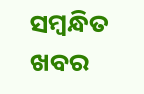ସମ୍ବନ୍ଧିତ ଖବର